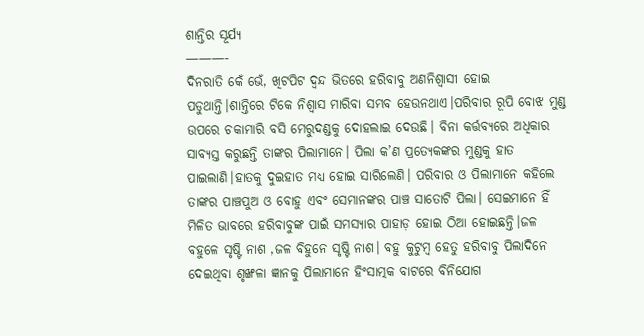ଶାନ୍ତିର ସୂର୍ଯ୍ୟ
———-
ଦିନରାତି କେଁ ଭେଁ, ଖିଟପିଟ ଦ୍ଵନ୍ଦ ଭିତରେ ହରିବାବୁ ଅଣନିଶ୍ୱାସୀ ହୋଇ ପଡୁଥାନ୍ତି।ଶାନ୍ତିରେ ଟିକେ ନିଶ୍ୱାସ ମାରିବା ସମ୍ଭବ ହେଉନଥାଏ।ପରିବାର ରୂପି ବୋଝ ମୁଣ୍ଡ ଉପରେ ଚକାମାରି ବସି ମେରୁଦଣ୍ଡକୁ ଦୋହଲାଇ ଦେଉଛି। ବିନା କର୍ତ୍ତବ୍ୟରେ ଅଧିକାର ସାବ୍ୟସ୍ତ କରୁଛନ୍ତି ତାଙ୍କର ପିଲାମାନେ। ପିଲା କ’ଣ ପ୍ରତ୍ୟେକଙ୍କର ମୁଣ୍ଡକୁ ହାତ ପାଇଲାଣି।ହାତକୁ ଦୁଇହାତ ମଧ୍ୟ ହୋଇ ସାରିଲେଣି। ପରିବାର ଓ ପିଲାମାନେ କହିଲେ ତାଙ୍କର ପାଞ୍ଚପୁଅ ଓ ବୋହୁ ଏବଂ ସେମାନଙ୍କର ପାଞ୍ଚ ସାତୋଟି ପିଲା। ସେଇମାନେ ହିଁ ମିଳିତ ଭାବରେ ହରିବାବୁଙ୍କ ପାଇଁ ସମସ୍ୟାର ପାହାଡ଼ ହୋଇ ଠିଆ ହୋଇଛନ୍ତି।ଜଳ ବହୁଳେ ସୃଷ୍ଟି ନାଶ ,ଜଳ ବିହୁନେ ସୃଷ୍ଟି ନାଶ। ବହୁ କୁଟୁମ୍ବ ହେତୁ ହରିବାବୁ ପିଲାଦିନେ ଦେଇଥିବା ଶୃଙ୍ଖଳା ଜ୍ଞାନକୁ ପିଲାମାନେ ହିଂସାତ୍ମକ ବାଟରେ ବିନିଯୋଗ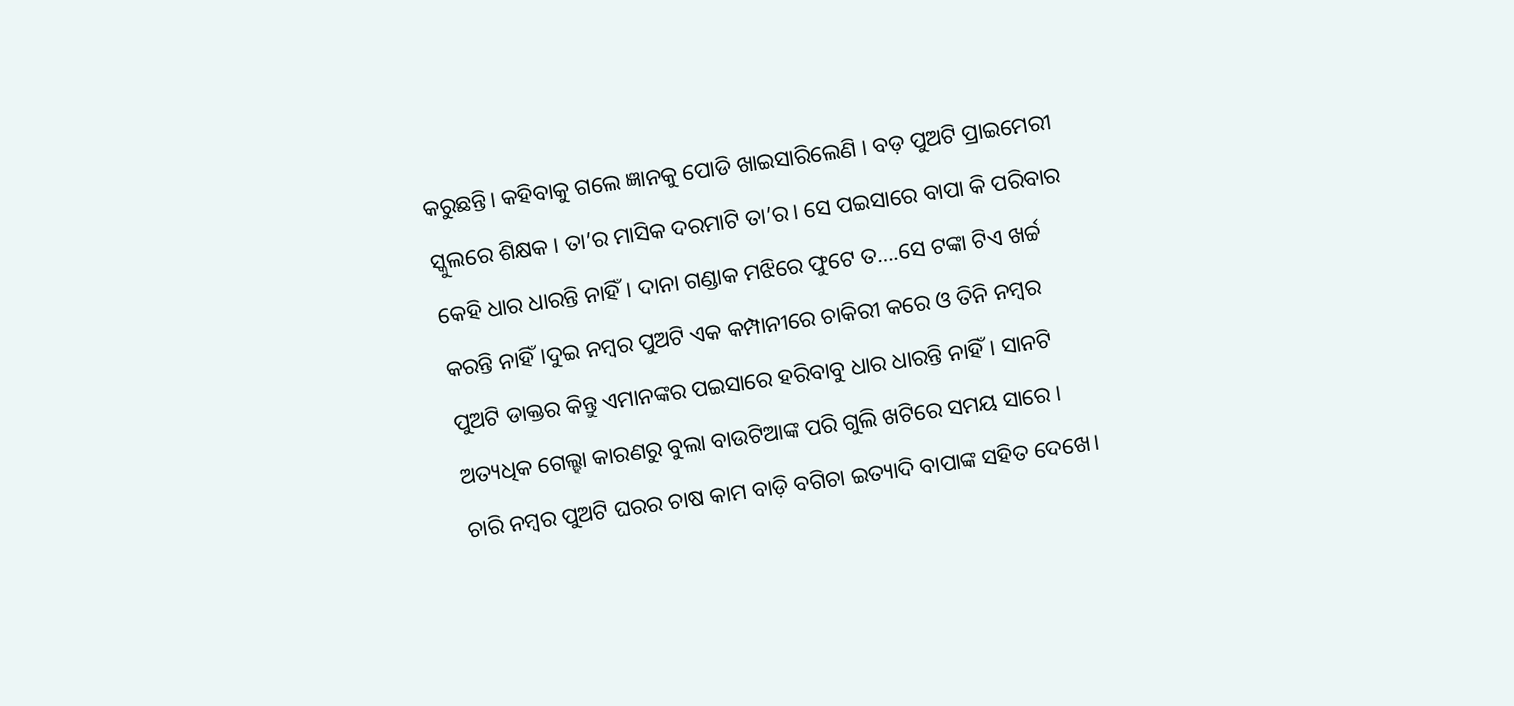କରୁଛନ୍ତି। କହିବାକୁ ଗଲେ ଜ୍ଞାନକୁ ପୋଡି ଖାଇସାରିଲେଣି । ବଡ଼ ପୁଅଟି ପ୍ରାଇମେରୀ ସ୍କୁଲରେ ଶିକ୍ଷକ । ତା’ର ମାସିକ ଦରମାଟି ତା’ର। ସେ ପଇସାରେ ବାପା କି ପରିବାର କେହି ଧାର ଧାରନ୍ତି ନାହିଁ। ଦାନା ଗଣ୍ଡାକ ମଝିରେ ଫୁଟେ ତ….ସେ ଟଙ୍କା ଟିଏ ଖର୍ଚ୍ଚ କରନ୍ତି ନାହିଁ।ଦୁଇ ନମ୍ବର ପୁଅଟି ଏକ କମ୍ପାନୀରେ ଚାକିରୀ କରେ ଓ ତିନି ନମ୍ବର ପୁଅଟି ଡାକ୍ତର କିନ୍ତୁ ଏମାନଙ୍କର ପଇସାରେ ହରିବାବୁ ଧାର ଧାରନ୍ତି ନାହିଁ। ସାନଟି ଅତ୍ୟଧିକ ଗେଲ୍ହା କାରଣରୁ ବୁଲା ବାଉଟିଆଙ୍କ ପରି ଗୁଲି ଖଟିରେ ସମୟ ସାରେ । ଚାରି ନମ୍ବର ପୁଅଟି ଘରର ଚାଷ କାମ ବାଡ଼ି ବଗିଚା ଇତ୍ୟାଦି ବାପାଙ୍କ ସହିତ ଦେଖେ।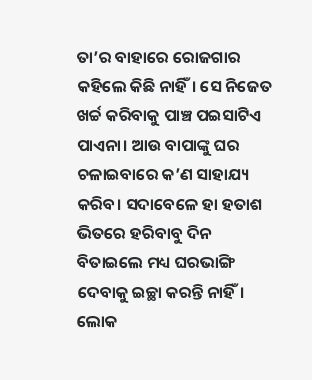ତା’ର ବାହାରେ ରୋଜଗାର କହିଲେ କିଛି ନାହିଁ। ସେ ନିଜେତ ଖର୍ଚ୍ଚ କରିବାକୁ ପାଞ୍ଚ ପଇସାଟିଏ ପାଏନା। ଆଉ ବାପାଙ୍କୁ ଘର ଚଳାଇବାରେ କ’ଣ ସାହାଯ୍ୟ କରିବ। ସଦାବେଳେ ହା ହତାଶ ଭିତରେ ହରିବାବୁ ଦିନ ବିତାଇଲେ ମଧ୍ୟ ଘରଭାଙ୍ଗି ଦେବାକୁ ଇଚ୍ଛା କରନ୍ତି ନାହିଁ। ଲୋକ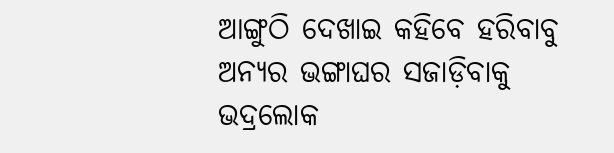ଆଙ୍ଗୁଠି ଦେଖାଇ କହିବେ ହରିବାବୁ ଅନ୍ୟର ଭଙ୍ଗାଘର ସଜାଡ଼ିବାକୁ ଭଦ୍ରଲୋକ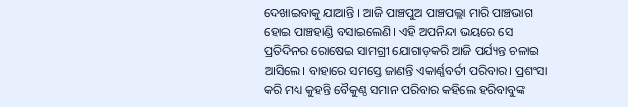ଦେଖାଇବାକୁ ଯାଆନ୍ତି । ଆଜି ପାଞ୍ଚପୁଅ ପାଞ୍ଚପଲ୍ଲା ମାରି ପାଞ୍ଚଭାଗ ହୋଇ ପାଞ୍ଚହାଣ୍ଡି ବସାଇଲେଣି। ଏହି ଅପନିନ୍ଦା ଭୟରେ ସେ ପ୍ରତିଦିନର ରୋଷେଇ ସାମଗ୍ରୀ ଯୋଗାଡ଼କରି ଆଜି ପର୍ଯ୍ୟନ୍ତ ଚଳାଇ ଆସିଲେ। ବାହାରେ ସମସ୍ତେ ଜାଣନ୍ତି ଏକାର୍ଣ୍ଣବର୍ତୀ ପରିବାର। ପ୍ରଶଂସା କରି ମଧ୍ୟ କୁହନ୍ତି ବୈକୁଣ୍ଠ ସମାନ ପରିବାର କହିଲେ ହରିବାବୁଙ୍କ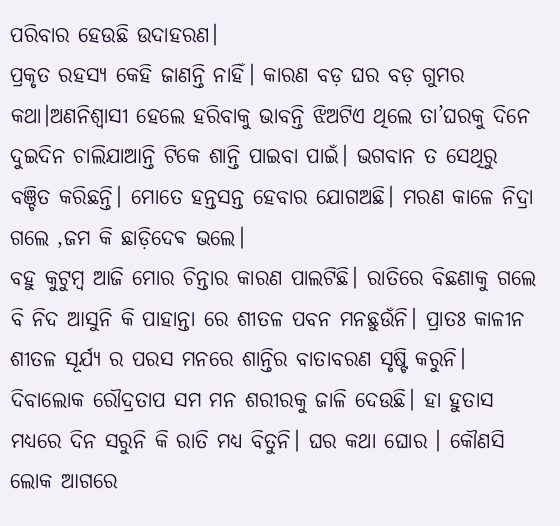ପରିବାର ହେଉଛି ଉଦାହରଣ।
ପ୍ରକୃତ ରହସ୍ୟ କେହି ଜାଣନ୍ତି ନାହିଁ। କାରଣ ବଡ଼ ଘର ବଡ଼ ଗୁମର କଥା।ଅଣନିଶ୍ୱାସୀ ହେଲେ ହରିବାକୁ ଭାବନ୍ତି ଝିଅଟିଏ ଥିଲେ ତା’ଘରକୁ ଦିନେ ଦୁଇଦିନ ଚାଲିଯାଆନ୍ତି ଟିକେ ଶାନ୍ତି ପାଇବା ପାଇଁ। ଭଗବାନ ତ ସେଥିରୁ ବଞ୍ଚିତ କରିଛନ୍ତି। ମୋତେ ହନ୍ତସନ୍ତ ହେବାର ଯୋଗଅଛି। ମରଣ କାଳେ ନିଦ୍ରା ଗଲେ ,ଜମ କି ଛାଡ଼ିଦେଵ ଭଲେ।
ବହୁ କୁଟୁମ୍ବ ଆଜି ମୋର ଚିନ୍ତାର କାରଣ ପାଲଟିଛି। ରାତିରେ ବିଛଣାକୁ ଗଲେ ବି ନିଦ ଆସୁନି କି ପାହାନ୍ତା ରେ ଶୀତଳ ପବନ ମନଛୁଉଁନି। ପ୍ରାତଃ କାଳୀନ ଶୀତଳ ସୂର୍ଯ୍ୟ ର ପରସ ମନରେ ଶାନ୍ତିର ବାତାବରଣ ସୃଷ୍ଟି କରୁନି। ଦିବାଲୋକ ରୌଦ୍ରତାପ ସମ ମନ ଶରୀରକୁ ଜାଳି ଦେଉଛି। ହା ହୁତାସ ମଧ୍ୟରେ ଦିନ ସରୁନି କି ରାତି ମଧ୍ୟ ବିତୁନି। ଘର କଥା ଘୋର । କୌଣସି ଲୋକ ଆଗରେ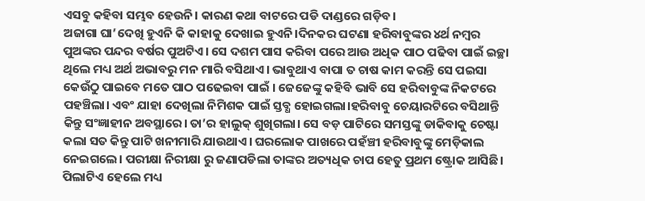ଏସବୁ କହିବା ସମ୍ଭବ ହେଉନି। କାରଣ କଥା ବାଟରେ ପଡି ଦାଣ୍ଡରେ ଗଡ଼ିବ।
ଅଜାଗା ଘା’ଦେଖି ହୁଏନି କି କାହାକୁ ଦେଖାଇ ହୁଏନି।ଦିନକର ଘଟଣା ହରିବାବୁଙ୍କର ୪ର୍ଥ ନମ୍ବର ପୁଅଙ୍କର ପନ୍ଦର ବର୍ଷର ପୁଅଟିଏ। ସେ ଦଶମ ପାସ କରିବା ପରେ ଆଉ ଅଧିକ ପାଠ ପଢିବା ପାଇଁ ଇଚ୍ଛା ଥିଲେ ମଧ୍ୟ ଅର୍ଥ ଅଭାବରୁ ମନ ମାରି ବସିଥାଏ। ଭାବୁଥାଏ ବାପା ତ ଚାଷ କାମ କରନ୍ତି ସେ ପଇସା କେଉଁଠୁ ପାଇବେ ମତେ ପାଠ ପଢେଇବା ପାଇଁ । ଜେଜେଙ୍କୁ କହିବି ଭାବି ସେ ହରିବାବୁଙ୍କ ନିକଟରେ ପହଞ୍ଚିଲା। ଏବଂ ଯାହା ଦେଖିଲା ନିମିଶକ ପାଇଁ ସ୍ତବ୍ଧ ହୋଇଗଲା।ହରିବାବୁ ଚେୟାରଟିରେ ବସିଥାନ୍ତି କିନ୍ତୁ ସଂଜ୍ଞାହୀନ ଅବସ୍ଥାରେ। ତା’ର ହାଲୁକ୍ ଶୁଖିଗଲା। ସେ ବଡ଼ ପାଟିରେ ସମସ୍ତଙ୍କୁ ଡାକିବାକୁ ଚେଷ୍ଟା କଲା ସତ କିନ୍ତୁ ପାଟି ଖନୀମାରି ଯାଉଥାଏ। ଘରଲୋକ ପାଖରେ ପହଁଞ୍ଚୀ ହରିବାବୁଙ୍କୁ ମେଡ଼ିକାଲ ନେଇଗଲେ। ପରୀକ୍ଷା ନିରୀକ୍ଷା ରୁ ଜଣାପଡିଲା ତାଙ୍କର ଅତ୍ୟଧିକ ଚାପ ହେତୁ ପ୍ରଥମ ଷ୍ଟ୍ରୋକ ଆସିଛି। ପିଲାଟିଏ ହେଲେ ମଧ୍ୟ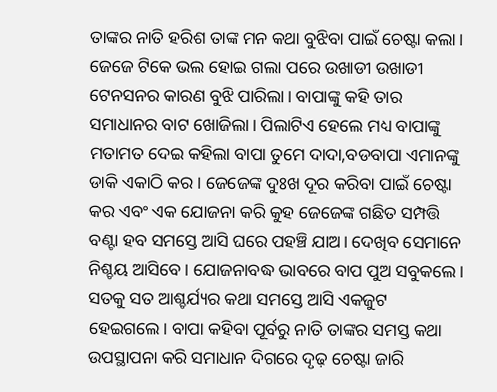ତାଙ୍କର ନାତି ହରିଶ ତାଙ୍କ ମନ କଥା ବୁଝିବା ପାଇଁ ଚେଷ୍ଟା କଲା। ଜେଜେ ଟିକେ ଭଲ ହୋଇ ଗଲା ପରେ ଉଖାଡୀ ଉଖାଡୀ ଟେନସନର କାରଣ ବୁଝି ପାରିଲା। ବାପାଙ୍କୁ କହି ତାର ସମାଧାନର ବାଟ ଖୋଜିଲା। ପିଲାଟିଏ ହେଲେ ମଧ୍ୟ ବାପାଙ୍କୁ ମତାମତ ଦେଇ କହିଲା ବାପା ତୁମେ ଦାଦା,ବଡବାପା ଏମାନଙ୍କୁ ଡାକି ଏକାଠି କର । ଜେଜେଙ୍କ ଦୁଃଖ ଦୂର କରିବା ପାଇଁ ଚେଷ୍ଟା କର ଏବଂ ଏକ ଯୋଜନା କରି କୁହ ଜେଜେଙ୍କ ଗଛିତ ସମ୍ପତ୍ତି ବଣ୍ଟା ହବ ସମସ୍ତେ ଆସି ଘରେ ପହଞ୍ଚି ଯାଅ। ଦେଖିବ ସେମାନେ ନିଶ୍ଚୟ ଆସିବେ। ଯୋଜନାବଦ୍ଧ ଭାବରେ ବାପ ପୁଅ ସବୁକଲେ। ସତକୁ ସତ ଆଶ୍ଚର୍ଯ୍ୟର କଥା ସମସ୍ତେ ଆସି ଏକଜୁଟ ହେଇଗଲେ। ବାପା କହିବା ପୂର୍ବରୁ ନାତି ତାଙ୍କର ସମସ୍ତ କଥା ଉପସ୍ଥାପନା କରି ସମାଧାନ ଦିଗରେ ଦୃଢ଼ ଚେଷ୍ଟା ଜାରି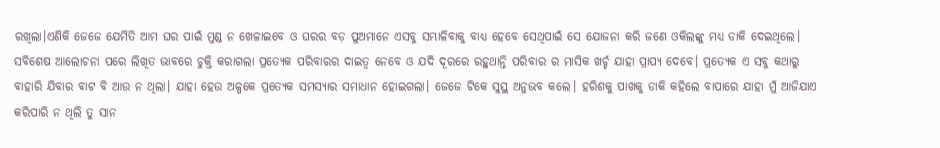ରଖିଲା।ଏଣିକି ଜେଜେ ଯେମିତି ଆମ ଘର ପାଇଁ ମୁଣ୍ଡ ନ ଖେଳାଇବେ ଓ ଘରର ବଡ଼ ପୁଅମାନେ ଏସବୁ ସମ୍ଭାଳିବାକୁ ବାଧ୍ୟ ହେବେ ସେଥିପାଇଁ ସେ ଯୋଜନା କରି ଜଣେ ଓକିଲଙ୍କୁ ମଧ୍ୟ ଡାକି ଦେଇଥିଲେ। ସବିଶେଷ ଆଲୋଚନା ପରେ ଲିଖିତ ଭାବରେ ଚୁକ୍ତି କରାଗଲା ପ୍ରତ୍ୟେକ ପରିବାରର ଦାଇତ୍ୱ ନେବେ ଓ ଯଦି ଦୂରରେ ରହୁଥାନ୍ତି ପରିବାର ର ମାସିକ ଖର୍ଚ୍ଚ ଯାହା ପ୍ରାପ୍ୟ ଦେବେ। ପ୍ରତ୍ୟେକ ଏ ସବୁ କଥାରୁ ବାହାରି ଯିବାର ବାଟ ବି ଆଉ ନ ଥିଲା। ଯାହା ହେଉ ଅଳ୍ପକେ ପ୍ରତ୍ୟେକ ସମସ୍ୟାର ସମାଧାନ ହୋଇଗଲା। ଜେଜେ ଟିକେ ସୁସ୍ଥ ଅନୁଭବ କଲେ। ହରିଶକୁ ପାଖକୁ ଡାକି କହିଲେ ବାପାରେ ଯାହା ମୁଁ ଆଜିଯାଏ କରିପାରି ନ ଥିଲି ତୁ ସାନ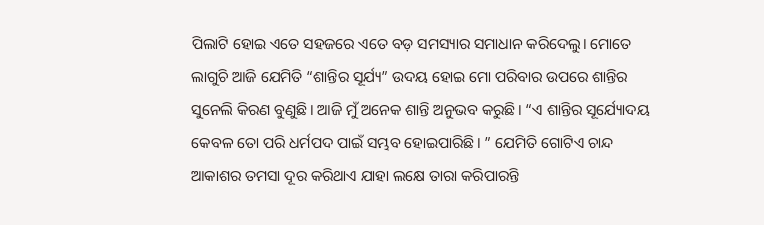ପିଲାଟି ହୋଇ ଏତେ ସହଜରେ ଏତେ ବଡ଼ ସମସ୍ୟାର ସମାଧାନ କରିଦେଲୁ। ମୋତେ ଲାଗୁଚି ଆଜି ଯେମିତି “ଶାନ୍ତିର ସୂର୍ଯ୍ୟ” ଉଦୟ ହୋଇ ମୋ ପରିବାର ଉପରେ ଶାନ୍ତିର ସୁନେଲି କିରଣ ବୁଣୁଛି। ଆଜି ମୁଁ ଅନେକ ଶାନ୍ତି ଅନୁଭବ କରୁଛି। “ଏ ଶାନ୍ତିର ସୂର୍ଯ୍ୟୋଦୟ କେବଳ ତୋ ପରି ଧର୍ମପଦ ପାଇଁ ସମ୍ଭବ ହୋଇପାରିଛି। ” ଯେମିତି ଗୋଟିଏ ଚାନ୍ଦ ଆକାଶର ତମସା ଦୂର କରିଥାଏ ଯାହା ଲକ୍ଷେ ତାରା କରିପାରନ୍ତି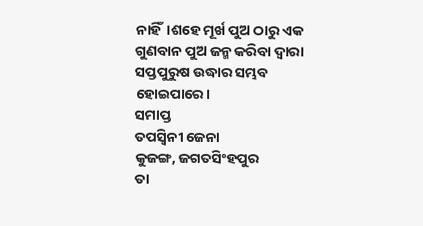ନାହିଁ।ଶହେ ମୂର୍ଖ ପୁଅ ଠାରୁ ଏକ ଗୁଣବାନ ପୁଅ ଜନ୍ମ କରିବା ଦ୍ୱାରା ସପ୍ତପୁରୁଷ ଉଦ୍ଧାର ସମ୍ଭବ ହୋଇପାରେ।
ସମାପ୍ତ
ତପସ୍ୱିନୀ ଜେନା
କୁଜଙ୍ଗ, ଜଗତସିଂହପୁର
ତା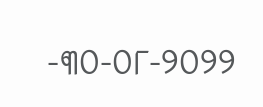-୩୦-୦୮-୨୦୨୨